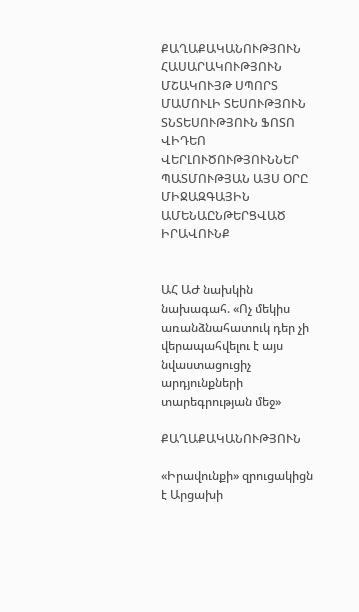ՔԱՂԱՔԱԿԱՆՈՒԹՅՈՒՆ ՀԱՍԱՐԱԿՈՒԹՅՈՒՆ ՄՇԱԿՈՒՅԹ ՍՊՈՐՏ ՄԱՄՈՒԼԻ ՏԵՍՈՒԹՅՈՒՆ ՏՆՏԵՍՈՒԹՅՈՒՆ ՖՈՏՈ ՎԻԴԵՈ ՎԵՐԼՈՒԾՈՒԹՅՈՒՆՆԵՐ ՊԱՏՄՈՒԹՅԱՆ ԱՅՍ ՕՐԸ ՄԻՋԱԶԳԱՅԻՆ ԱՄԵՆԱԸՆԹԵՐՑՎԱԾ ԻՐԱՎՈՒՆՔ


ԱՀ ԱԺ նախկին նախագահ. «Ոչ մեկիս առանձնահատուկ դեր չի վերապահվելու է այս նվաստացուցիչ արդյունքների տարեգրության մեջ»

ՔԱՂԱՔԱԿԱՆՈՒԹՅՈՒՆ

«Իրավունքի» զրուցակիցն է Արցախի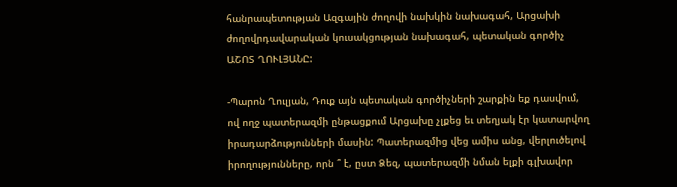հանրապետության Ազգային ժողովի նախկին նախագահ, Արցախի ժողովրդավարական կուսակցության նախագահ, պետական գործիչ ԱՇՈՏ ՂՈՒԼՅԱՆԸ:

-Պարոն Ղուլյան, Դուք այն պետական գործիչների շարքին եք դասվում, ով ողջ պատերազմի ընթացքում Արցախը չլքեց եւ տեղյակ էր կատարվող իրադարձությունների մասին: Պատերազմից վեց ամիս անց, վերլուծելով իրողությունները, որն ՞ է, ըստ Ձեզ, պատերազմի նման ելքի գլխավոր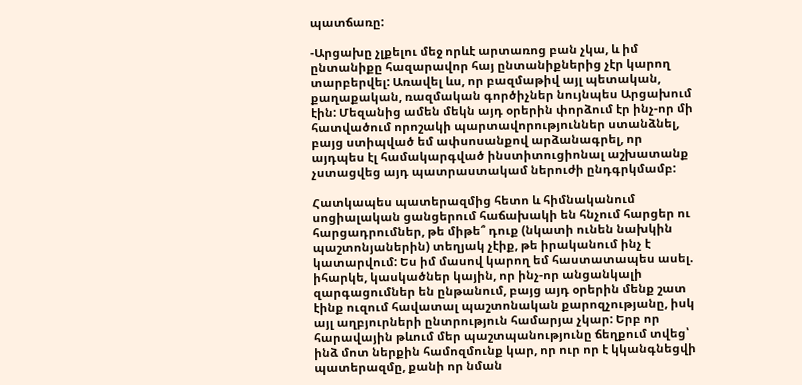պատճառը:

-Արցախը չլքելու մեջ որևէ արտառոց բան չկա, և իմ ընտանիքը հազարավոր հայ ընտանիքներից չէր կարող տարբերվել: Առավել ևս, որ բազմաթիվ այլ պետական, քաղաքական, ռազմական գործիչներ նույնպես Արցախում էին: Մեզանից ամեն մեկն այդ օրերին փորձում էր ինչ-որ մի հատվածում որոշակի պարտավորություններ ստանձնել, բայց ստիպված եմ ափսոսանքով արձանագրել, որ այդպես էլ համակարգված ինստիտուցիոնալ աշխատանք չստացվեց այդ պատրաստակամ ներուժի ընդգրկմամբ:

Հատկապես պատերազմից հետո և հիմնականում սոցիալական ցանցերում հաճախակի են հնչում հարցեր ու հարցադրումներ, թե միթե՞ դուք (նկատի ունեն նախկին պաշտոնյաներին) տեղյակ չէիք, թե իրականում ինչ է կատարվում: Ես իմ մասով կարող եմ հաստատապես ասել. իհարկե, կասկածներ կային, որ ինչ-որ անցանկալի զարգացումներ են ընթանում, բայց այդ օրերին մենք շատ էինք ուզում հավատալ պաշտոնական քարոզչությանը, իսկ այլ աղբյուրների ընտրություն համարյա չկար: Երբ որ հարավային թևում մեր պաշտպանությունը ճեղքում տվեց՝ ինձ մոտ ներքին համոզմունք կար, որ ուր որ է կկանգնեցվի պատերազմը, քանի որ նման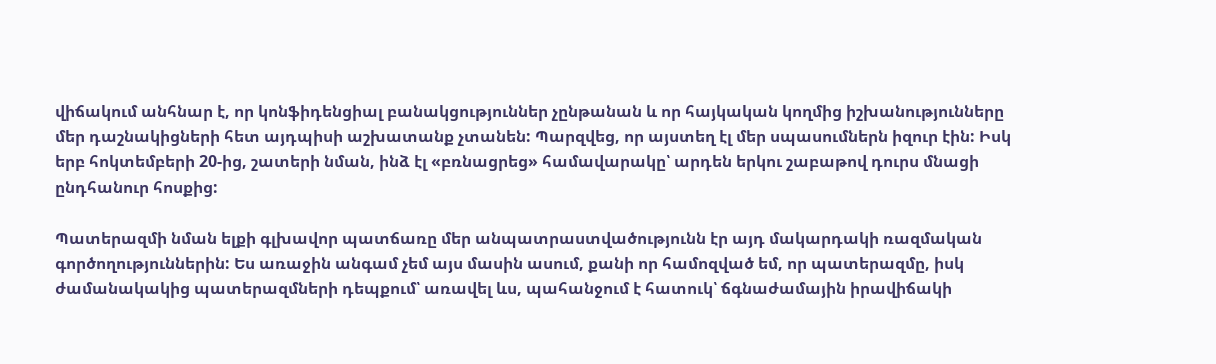վիճակում անհնար է, որ կոնֆիդենցիալ բանակցություններ չընթանան և որ հայկական կողմից իշխանությունները մեր դաշնակիցների հետ այդպիսի աշխատանք չտանեն: Պարզվեց, որ այստեղ էլ մեր սպասումներն իզուր էին: Իսկ երբ հոկտեմբերի 20-ից, շատերի նման, ինձ էլ «բռնացրեց» համավարակը՝ արդեն երկու շաբաթով դուրս մնացի ընդհանուր հոսքից:

Պատերազմի նման ելքի գլխավոր պատճառը մեր անպատրաստվածությունն էր այդ մակարդակի ռազմական գործողություններին: Ես առաջին անգամ չեմ այս մասին ասում, քանի որ համոզված եմ, որ պատերազմը, իսկ ժամանակակից պատերազմների դեպքում՝ առավել ևս, պահանջում է հատուկ՝ ճգնաժամային իրավիճակի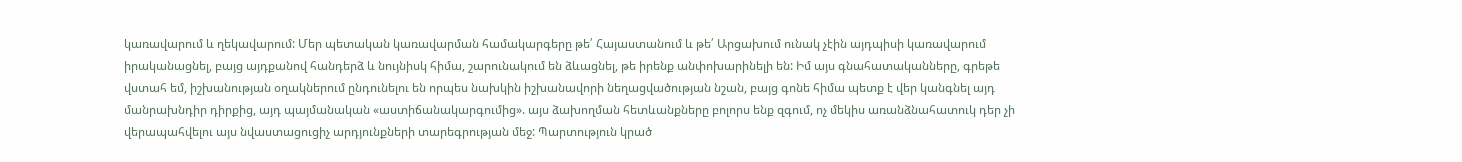կառավարում և ղեկավարում: Մեր պետական կառավարման համակարգերը թե՛ Հայաստանում և թե՛ Արցախում ունակ չէին այդպիսի կառավարում իրականացնել, բայց այդքանով հանդերձ և նույնիսկ հիմա, շարունակում են ձևացնել, թե իրենք անփոխարինելի են: Իմ այս գնահատականները, գրեթե վստահ եմ, իշխանության օղակներում ընդունելու են որպես նախկին իշխանավորի նեղացվածության նշան, բայց գոնե հիմա պետք է վեր կանգնել այդ մանրախնդիր դիրքից, այդ պայմանական «աստիճանակարգումից». այս ձախողման հետևանքները բոլորս ենք զգում, ոչ մեկիս առանձնահատուկ դեր չի վերապահվելու այս նվաստացուցիչ արդյունքների տարեգրության մեջ: Պարտություն կրած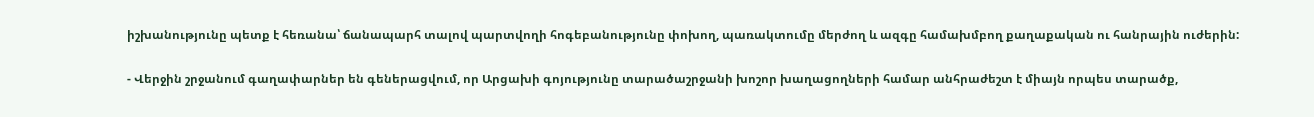իշխանությունը պետք է հեռանա՝ ճանապարհ տալով պարտվողի հոգեբանությունը փոխող, պառակտումը մերժող և ազգը համախմբող քաղաքական ու հանրային ուժերին:

- Վերջին շրջանում գաղափարներ են գեներացվում, որ Արցախի գոյությունը տարածաշրջանի խոշոր խաղացողների համար անհրաժեշտ է միայն որպես տարածք,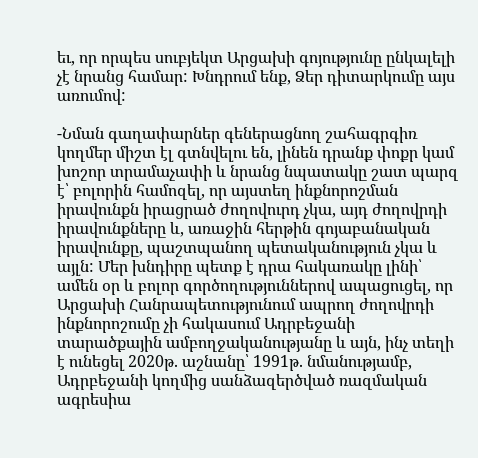եւ, որ որպես սուբյեկտ Արցախի գոյությունը ընկալելի չէ նրանց համար: Խնդրում ենք, Ձեր դիտարկումը այս առումով:

-Նման գաղափարներ գեներացնող շահագրգիռ կողմեր միշտ էլ գտնվելու են, լինեն դրանք փոքր կամ խոշոր տրամաչափի և նրանց նպատակը շատ պարզ է՝ բոլորին համոզել, որ այստեղ ինքնորոշման իրավունքն իրացրած ժողովուրդ չկա, այդ ժողովրդի իրավունքները և, առաջին հերթին գոյաբանական իրավունքը, պաշտպանող պետականություն չկա և այլն: Մեր խնդիրը պետք է դրա հակառակը լինի՝ ամեն օր և բոլոր գործողություններով ապացուցել, որ Արցախի Հանրապետությունում ապրող ժողովրդի ինքնորոշումը չի հակասում Ադրբեջանի տարածքային ամբողջականությանը և այն, ինչ տեղի է ունեցել 2020թ. աշնանը՝ 1991թ. նմանությամբ, Ադրբեջանի կողմից սանձազերծված ռազմական ագրեսիա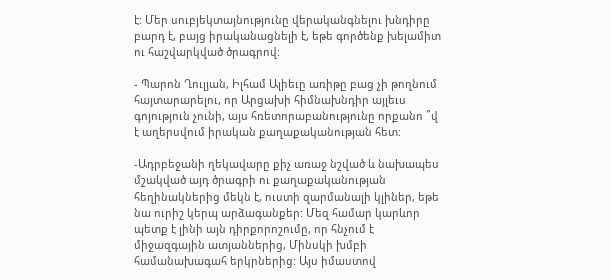է: Մեր սուբյեկտայնությունը վերականգնելու խնդիրը բարդ է, բայց իրականացնելի է, եթե գործենք խելամիտ ու հաշվարկված ծրագրով:

- Պարոն Ղուլյան, Իլհամ Ալիեւը առիթը բաց չի թողնում հայտարարելու, որ Արցախի հիմնախնդիր այլեւս գոյություն չունի, այս հռետորաբանությունը որքանո ՞վ է աղերսվում իրական քաղաքականության հետ:

-Ադրբեջանի ղեկավարը քիչ առաջ նշված և նախապես մշակված այդ ծրագրի ու քաղաքականության հեղինակներից մեկն է, ուստի զարմանալի կլիներ, եթե նա ուրիշ կերպ արձագանքեր: Մեզ համար կարևոր պետք է լինի այն դիրքորոշումը, որ հնչում է միջազգային ատյաններից, Մինսկի խմբի համանախագահ երկրներից: Այս իմաստով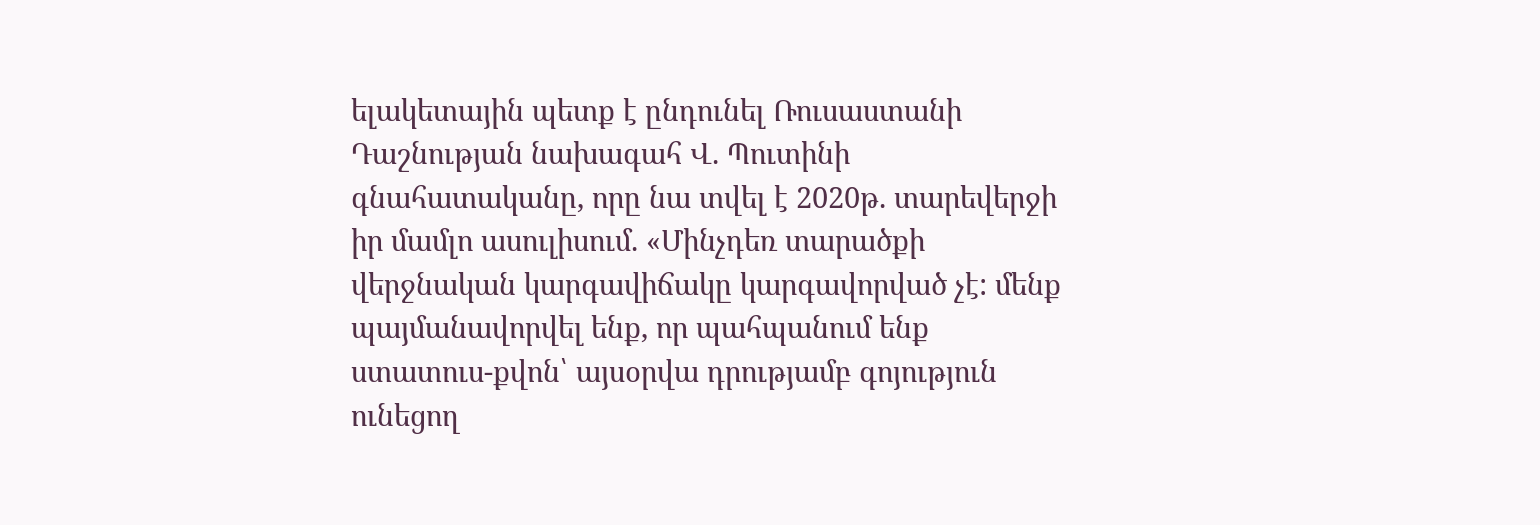ելակետային պետք է ընդունել Ռուսաստանի Դաշնության նախագահ Վ. Պուտինի գնահատականը, որը նա տվել է 2020թ. տարեվերջի իր մամլո ասուլիսում. «Մինչդեռ տարածքի վերջնական կարգավիճակը կարգավորված չէ: մենք պայմանավորվել ենք, որ պահպանում ենք ստատուս-քվոն՝ այսօրվա դրությամբ գոյություն ունեցող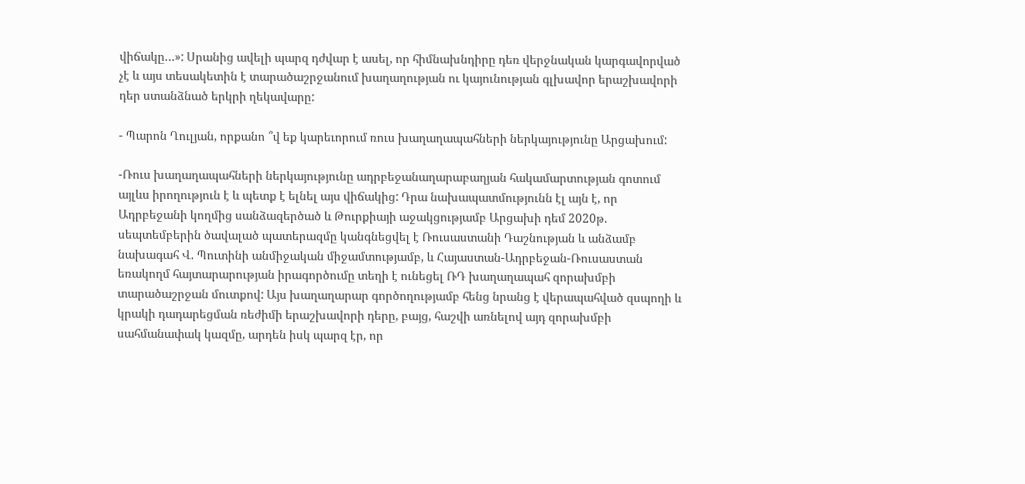վիճակը…»: Սրանից ավելի պարզ դժվար է ասել, որ հիմնախնդիրը դեռ վերջնական կարգավորված չէ և այս տեսակետին է տարածաշրջանում խաղաղության ու կայունության գլխավոր երաշխավորի դեր ստանձնած երկրի ղեկավարը:

- Պարոն Ղուլյան, որքանո ՞վ եք կարեւորում ռուս խաղաղապահների ներկայությունը Արցախում:

-Ռուս խաղաղապահների ներկայությունը ադրբեջանաղարաբաղյան հակամարտության գոտում այլևս իրողություն է և պետք է ելնել այս վիճակից: Դրա նախապատմությունն էլ այն է, որ Ադրբեջանի կողմից սանձազերծած և Թուրքիայի աջակցությամբ Արցախի դեմ 2020թ. սեպտեմբերին ծավալած պատերազմը կանգնեցվել է Ռուսաստանի Դաշնության և անձամբ նախագահ Վ. Պուտինի անմիջական միջամտությամբ, և Հայաստան-Ադրբեջան-Ռուսաստան եռակողմ հայտարարության իրագործումը տեղի է ունեցել ՌԴ խաղաղապահ զորախմբի տարածաշրջան մուտքով: Այս խաղաղարար գործողությամբ հենց նրանց է վերապահված զսպողի և կրակի դադարեցման ռեժիմի երաշխավորի դերը, բայց, հաշվի առնելով այդ զորախմբի սահմանափակ կազմը, արդեն իսկ պարզ էր, որ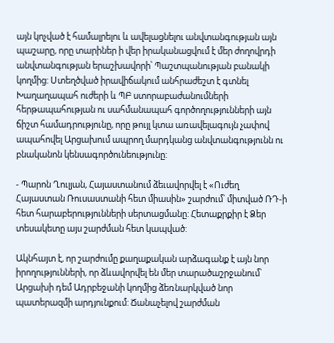այն կոչված է համալրելու և ավելացնելու անվտանգության այն պաշարը, որը տարիներ ի վեր իրականացվում է մեր ժողովրդի անվտանգության երաշխավորի՝ Պաշտպանության բանակի կողմից: Ստեղծված իրավիճակում անհրաժեշտ է գտնել Խաղաղապահ ուժերի և ՊԲ ստորաբաժանումների հերթապահության ու սահմանապահ գործողությունների այն ճիշտ համադրությունը, որը թույլ կտա առավելագույն չափով ապահովել Արցախում ապրող մարդկանց անվտանգությունն ու բնականոն կենսագործունեությունը:

- Պարոն Ղուլյան, Հայաստանում ձեւավորվել է «Ուժեղ Հայաստան Ռուսաստանի հետ միասին» շարժում՝ միտված ՌԴ-ի հետ հարաբերությունների սերտացմանը: Հետաքրքիր է Ձեր տեսակետը այս շարժման հետ կապված:

Ակնհայտ է, որ շարժումը քաղաքական արձագանք է այն նոր իրողությունների, որ ձևավորվել են մեր տարածաշրջանում՝ Արցախի դեմ Ադրբեջանի կողմից ձեռնարկված նոր պատերազմի արդյունքում: Ճանաչելով շարժման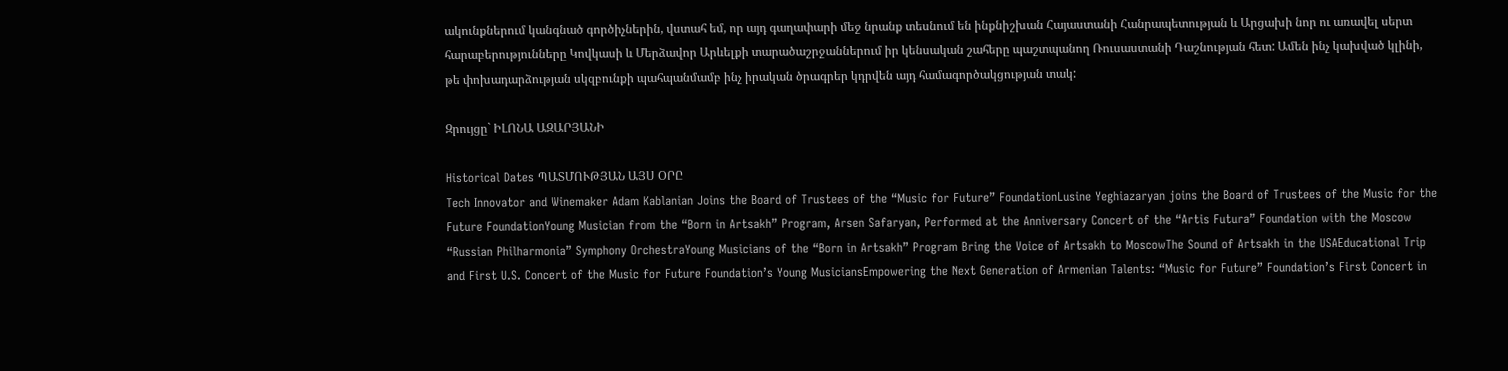ակունքներում կանգնած գործիչներին, վստահ եմ, որ այդ գաղափարի մեջ նրանք տեսնում են ինքնիշխան Հայաստանի Հանրապետության և Արցախի նոր ու առավել սերտ հարաբերությունները Կովկասի և Մերձավոր Արևելքի տարածաշրջաններում իր կենսական շահերը պաշտպանող Ռուսաստանի Դաշնության հետ: Ամեն ինչ կախված կլինի, թե փոխադարձության սկզբունքի պահպանմամբ ինչ իրական ծրագրեր կդրվեն այդ համագործակցության տակ:

Զրույցը` ԻԼՈՆԱ ԱԶԱՐՅԱՆԻ

Historical Dates ՊԱՏՄՈՒԹՅԱՆ ԱՅՍ ՕՐԸ
Tech Innovator and Winemaker Adam Kablanian Joins the Board of Trustees of the “Music for Future” FoundationLusine Yeghiazaryan joins the Board of Trustees of the Music for the Future FoundationYoung Musician from the “Born in Artsakh” Program, Arsen Safaryan, Performed at the Anniversary Concert of the “Artis Futura” Foundation with the Moscow “Russian Philharmonia” Symphony OrchestraYoung Musicians of the “Born in Artsakh” Program Bring the Voice of Artsakh to MoscowThe Sound of Artsakh in the USAEducational Trip and First U.S. Concert of the Music for Future Foundation’s Young MusiciansEmpowering the Next Generation of Armenian Talents: “Music for Future” Foundation’s First Concert in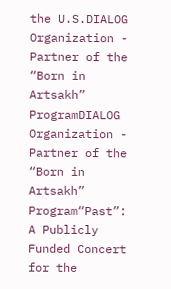the U.S.DIALOG Organization - Partner of the “Born in Artsakh” ProgramDIALOG Organization - Partner of the “Born in Artsakh” Program“Past”: A Publicly Funded Concert for the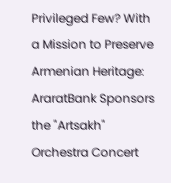Privileged Few? With a Mission to Preserve Armenian Heritage: AraratBank Sponsors the "Artsakh" Orchestra Concert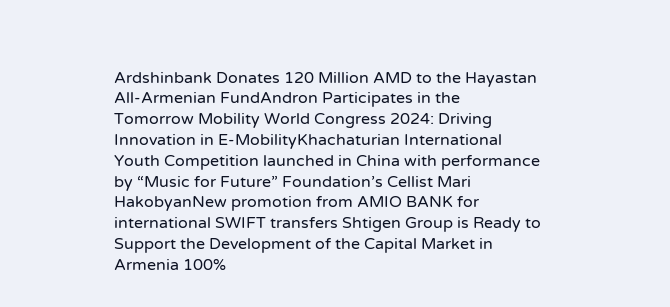Ardshinbank Donates 120 Million AMD to the Hayastan All-Armenian FundAndron Participates in the Tomorrow Mobility World Congress 2024: Driving Innovation in E-MobilityKhachaturian International Youth Competition launched in China with performance by “Music for Future” Foundation’s Cellist Mari HakobyanNew promotion from AMIO BANK for international SWIFT transfers Shtigen Group is Ready to Support the Development of the Capital Market in Armenia 100%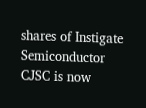shares of Instigate Semiconductor CJSC is now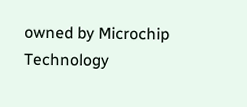owned by Microchip Technology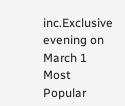inc.Exclusive evening on March 1
Most Popular